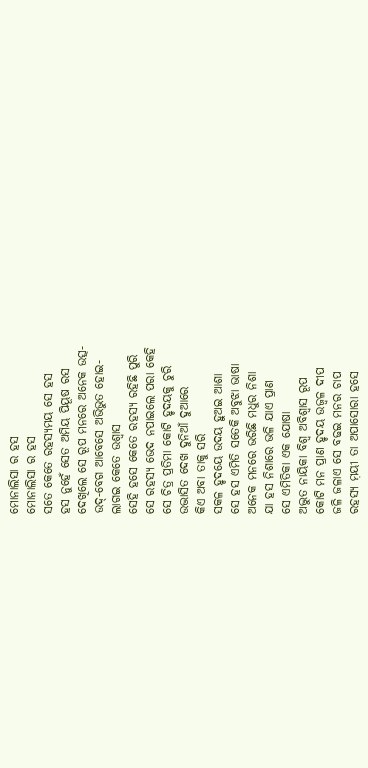ମୋନାଲିସା ର ହସ
ମୋନାଲିସା ର ହସ
ସତେ କେତେ ରହସ୍ୟମୟ ସେ ହସ
ହସ ନୁହେଁ ସେତ ଅମିୟ ପିୟୂଷ ରସ
ଦେଖିଲେ ସେ ରୂପ ମନରେ ଅନେକ ଉତ୍ସ-
ଉଦ୍-ବେଗ ଆବେସେ ଅଭିଭୁତ ହୋଇ-
ଲାଗଇ କେତେ ଉଶ୍ୱାସ
ସେହି ହସେ କେତେ ରହସ୍ୟ ରହିଛି ପୁରି
ସେ ରହସ୍ୟ ଭେଦ ନପାଇଲେ ପରା କେହି
ସେ ଚିତ୍ର ପ୍ରତିମା କୋଟି ହୃଦୟକୁ ଚୁରି
ଉଦ୍ଭାସିତ ଦେଖ ଦୁନିଆଁ ଦୁଆରେ
କିଏ ଅବା ତାକୁ ସରି
ସକଳ ହୃଦୟେ ଉଦୟ ହୁଅଇ ଆଶା
ସେ ହସ ଏମିତି ସତେକି ଅବୁଝା ଭାଷା
ଅନେକ ମନରେ ଭରିଛି ମଧୁର ନିଶା
ଯା ହସ ନିଶାରେ ଭଳି ଯାଏ ପ୍ରାଣ
ସେ ଏମିତିକା ଏକ ଯୋଷା
ଅଦ୍ଭୁତ ନାୟିକା ବିଶ୍ଵ ଅବିଶ୍ବାସ ରୂପ
କୋଟି ମନ ପ୍ରାଣ ହୃଦୟ ଉଜ୍ବଳ ଦୀପ
ଜଳି ଜଳାଏ ସେ ବଢଇ ମନର ଚାପ
ରହସ୍ୟ ମ଼ୟୀ ତା ଅପାସୋରା ହସେ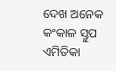ଦେଖ ଅନେକ କଂକାଳ ସ୍ତୁପ
ଏମିତିକା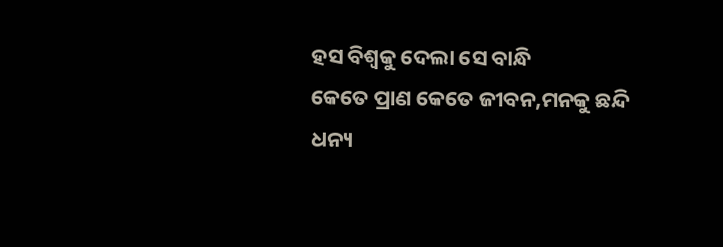ହସ ବିଶ୍ଵକୁ ଦେଲା ସେ ବାନ୍ଧି
କେତେ ପ୍ରାଣ କେତେ ଜୀବନ,ମନକୁ ଛନ୍ଦି
ଧନ୍ୟ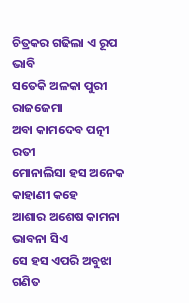ଚିତ୍ରକର ଗଢିଲା ଏ ରୂପ ଭାବି
ସତେକି ଅଳକା ପୁରୀ ରାଜଜେମା
ଅବା କାମଦେବ ପତ୍ନୀ ରତୀ
ମୋନାଲିସା ହସ ଅନେକ କାହାଣୀ କହେ
ଆଶାର ଅଶେଷ କାମନା ଭାବନା ସିଏ
ସେ ହସ ଏପରି ଅବୁଝା ଗଣିତ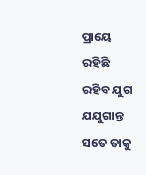ପ୍ରାୟେ
ରହିଛି ରହିବ ଯୁଗ ଯଯୁଗାନ୍ତ
ସତେ ତାକୁ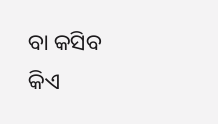ବା କସିବ କିଏ